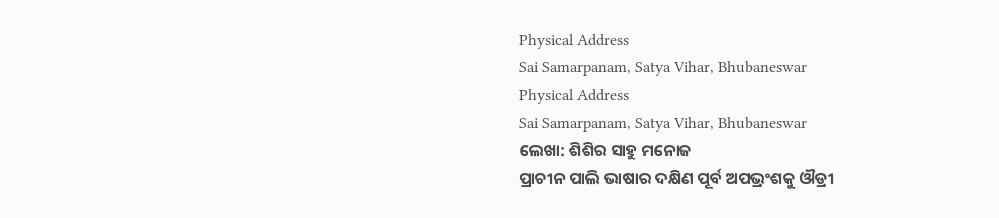Physical Address
Sai Samarpanam, Satya Vihar, Bhubaneswar
Physical Address
Sai Samarpanam, Satya Vihar, Bhubaneswar
ଲେଖା: ଶିଶିର ସାହୁ ମନୋଜ
ପ୍ରାଚୀନ ପାଲି ଭାଷାର ଦକ୍ଷିଣ ପୂର୍ବ ଅପଭ୍ରଂଶକୁ ଔଡ୍ରୀ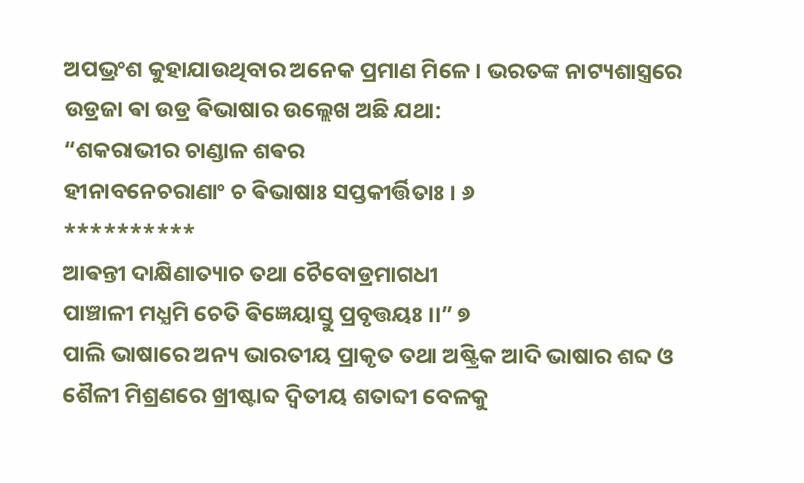ଅପଭ୍ରଂଶ କୁହାଯାଉଥିବାର ଅନେକ ପ୍ରମାଣ ମିଳେ । ଭରତଙ୍କ ନାଟ୍ୟଶାସ୍ତ୍ରରେ ଉଡ୍ରଜା ଵା ଉଡ୍ର ଵିଭାଷାର ଉଲ୍ଲେଖ ଅଛି ଯଥା:
“ଶକରାଭୀର ଚାଣ୍ଡାଳ ଶଵର
ହୀନାବନେଚରାଣାଂ ଚ ଵିଭାଷାଃ ସପ୍ତକୀର୍ତ୍ତିତାଃ । ୬
**********
ଆଵନ୍ତୀ ଦାକ୍ଷିଣାତ୍ୟାଚ ତଥା ଚୈବୋଡ୍ରମାଗଧୀ
ପାଞ୍ଚାଳୀ ମଧ୍ଯମି ଚେତି ଵିଜ୍ଞେୟାସ୍ତୁ ପ୍ରବୃତ୍ତୟଃ ।।” ୭
ପାଲି ଭାଷାରେ ଅନ୍ୟ ଭାରତୀୟ ପ୍ରାକୃତ ତଥା ଅଷ୍ଟ୍ରିକ ଆଦି ଭାଷାର ଶବ୍ଦ ଓ ଶୈଳୀ ମିଶ୍ରଣରେ ଖ୍ରୀଷ୍ଟାବ୍ଦ ଦ୍ଵିତୀୟ ଶତାବ୍ଦୀ ବେଳକୁ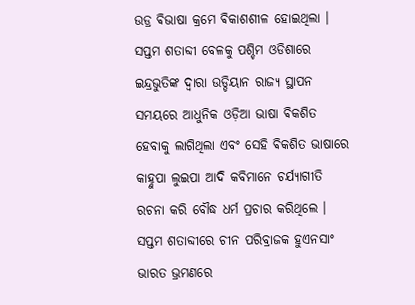ଉଡ୍ର ଵିଭାଷା କ୍ରମେ ଵିକାଶଶୀଳ ହୋଇଥିଲା ।
ସପ୍ତମ ଶତାବ୍ଦୀ ବେଳକୁ ପଶ୍ଚିମ ଓଡିଶାରେ ଇନ୍ଦ୍ରଭୁତିଙ୍କ ଦ୍ଵାରା ଉଡ୍ଡିୟାନ ରାଜ୍ୟ ସ୍ଥାପନ ସମୟରେ ଆଧୁନିକ ଓଡ଼ିଆ ଭାଷା ଵିକଶିତ ହେବାକୁ ଲାଗିଥିଲା ଏବଂ ସେହି ଵିକଶିତ ଭାଷାରେ କାହ୍ନୁପା ଲୁଇପା ଆଦି କବିମାନେ ଚର୍ଯ୍ୟାଗୀତି ରଚନା କରି ବୌଦ୍ଧ ଧର୍ମ ପ୍ରଚାର କରିଥିଲେ ।
ସପ୍ତମ ଶତାବ୍ଦୀରେ ଚୀନ ପରିବ୍ରାଜକ ହୁଏନସାଂ ଭାରତ ଭ୍ରମଣରେ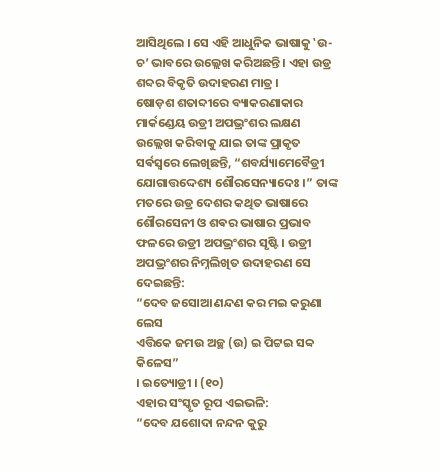ଆସିଥିଲେ । ସେ ଏହି ଆଧୁନିକ ଭାଷାକୁ ‛ଉ-ଚ’ ଭାବରେ ଉଲ୍ଲେଖ କରିଅଛନ୍ତି । ଏହା ଉଡ୍ର ଶବ୍ଦର ବିକୃତି ଉଦାହରଣ ମାତ୍ର ।
ଷୋଡ଼ଶ ଶତାବ୍ଦୀରେ ବ୍ୟାକରଣାକାର ମାର୍କଣ୍ଡେୟ ଉଡ୍ରୀ ଅପଭ୍ରଂଶର ଲକ୍ଷଣ ଉଲ୍ଲେଖ କରିବାକୁ ଯାଇ ତାଙ୍କ ପ୍ରାକୃତ ସର୍ଵସ୍ଵରେ ଲେଖିଛନ୍ତି, “ଶବର୍ଯ୍ୟାମେବୈଡ୍ରୀ ଯୋଗାତ୍ତଦ୍ଦେଶ୍ୟ ଶୌରସେନ୍ୟାଦେଃ ।” ତାଙ୍କ ମତରେ ଉଡ୍ର ଦେଶର କଥିତ ଭାଷାରେ ଶୌରସେନୀ ଓ ଶଵର ଭାଷାର ପ୍ରଭାବ ଫଳରେ ଉଡ୍ରୀ ଅପଭ୍ରଂଶର ସୃଷ୍ଟି । ଉଡ୍ରୀ ଅପଭ୍ରଂଶର ନିମ୍ନଲିଖିତ ଉଦାହରଣ ସେ ଦେଇଛନ୍ତି:
“ଦେବ ଜସୋଆ ଣନ୍ଦଣ କର ମଇ କରୁଣା ଲେସ
ଏତ୍ତିକେ ଜମଉ ଅଚ୍ଛ (ଉ) ଇ ପିଟ୍ଟଇ ସବ୍ବ କିଳେସ”
। ଇତ୍ୟୋଡ୍ରୀ । (୧୦)
ଏହାର ସଂସ୍କୃତ ରୂପ ଏଇଭଳି:
“ଦେବ ଯଶୋଦା ନନ୍ଦନ କୁରୁ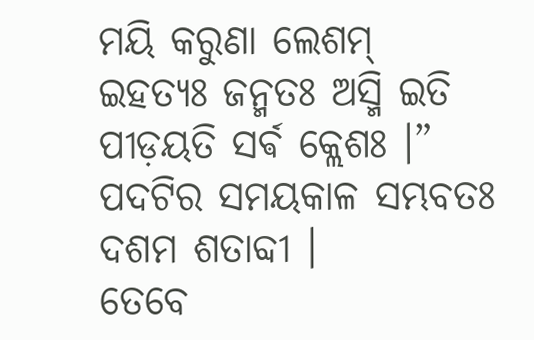ମୟି କରୁଣା ଲେଶମ୍
ଇହତ୍ୟଃ ଜନ୍ମତଃ ଅସ୍ମି ଇତି ପୀଡ଼ୟତି ସର୍ଵ କ୍ଲେଶଃ ।”
ପଦଟିର ସମୟକାଳ ସମ୍ଭବତଃ ଦଶମ ଶତାବ୍ଦୀ ।
ତେବେ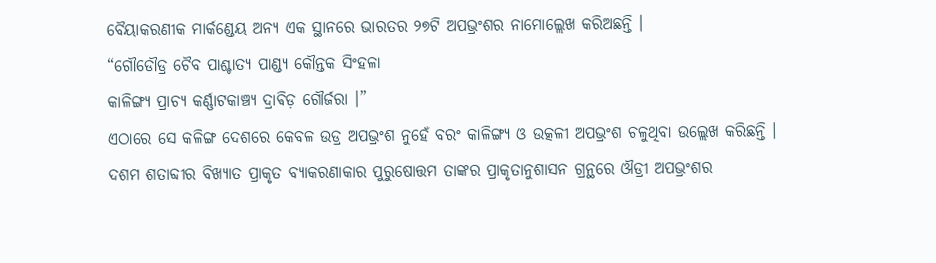ବୈୟାକରଣୀକ ମାର୍କଣ୍ଡେୟ ଅନ୍ୟ ଏକ ସ୍ଥାନରେ ଭାରତର ୨୭ଟି ଅପଭ୍ରଂଶର ନାମୋଲ୍ଲେଖ କରିଅଛନ୍ତି ।
“ଗୌଡୌଡ୍ର ଚୈବ ପାଶ୍ଚାତ୍ୟ ପାଣ୍ଡ୍ୟ କୌନ୍ତକ ସିଂହଳା
କାଳିଙ୍ଗ୍ୟ ପ୍ରାଚ୍ୟ କର୍ଣ୍ଣାଟକାଞ୍ଚ୍ୟ ଦ୍ରାଵିଡ଼ ଗୌର୍ଜରା ।”
ଏଠାରେ ସେ କଳିଙ୍ଗ ଦେଶରେ କେବଳ ଉଡ୍ର ଅପଭ୍ରଂଶ ନୁହେଁ ବରଂ କାଳିଙ୍ଗ୍ୟ ଓ ଉତ୍କଳୀ ଅପଭ୍ରଂଶ ଚଳୁଥିବା ଉଲ୍ଲେଖ କରିଛନ୍ତି ।
ଦଶମ ଶତାବ୍ଦୀର ବିଖ୍ୟାତ ପ୍ରାକୃତ ବ୍ୟାକରଣାକାର ପୁରୁଷୋତ୍ତମ ତାଙ୍କର ପ୍ରାକୃତାନୁଶାସନ ଗ୍ରନ୍ଥରେ ଔଡ୍ରୀ ଅପଭ୍ରଂଶର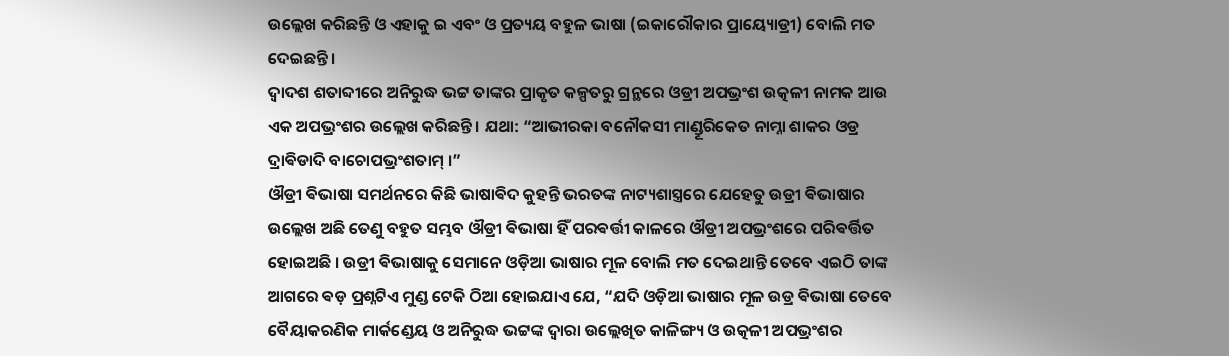ଉଲ୍ଲେଖ କରିଛନ୍ତି ଓ ଏହାକୁ ଇ ଏବଂ ଓ ପ୍ରତ୍ୟୟ ବହୁଳ ଭାଷା (ଇକାରୌକାର ପ୍ରାୟ୍ୟୋଡ୍ରୀ) ବୋଲି ମତ ଦେଇଛନ୍ତି ।
ଦ୍ଵାଦଶ ଶତାବ୍ଦୀରେ ଅନିରୁଦ୍ଧ ଭଟ୍ଟ ତାଙ୍କର ପ୍ରାକୃତ କଳ୍ପତରୁ ଗ୍ରନ୍ଥରେ ଓଡ୍ରୀ ଅପଭ୍ରଂଶ ଉତ୍କଳୀ ନାମକ ଆଉ ଏକ ଅପଭ୍ରଂଶର ଉଲ୍ଲେଖ କରିଛନ୍ତି । ଯଥା: “ଆଭୀରକା ବନୌକସୀ ମାଣ୍ଡୂରିକେତ ନାମ୍ନା ଶାକର ଓଡ୍ର ଦ୍ରାଵିଡାଦି ବାଚୋପଭ୍ରଂଶତାମ୍ ।”
ଔଡ୍ରୀ ଵିଭାଷା ସମର୍ଥନରେ କିଛି ଭାଷାଵିଦ କୁହନ୍ତି ଭରତଙ୍କ ନାଟ୍ୟଶାସ୍ତ୍ରରେ ଯେହେତୁ ଉଡ୍ରୀ ଵିଭାଷାର ଉଲ୍ଲେଖ ଅଛି ତେଣୁ ବହୁତ ସମ୍ଭବ ଔଡ୍ରୀ ଵିଭାଷା ହିଁ ପରଵର୍ତ୍ତୀ କାଳରେ ଔଡ୍ରୀ ଅପଭ୍ରଂଶରେ ପରିଵର୍ତ୍ତିତ ହୋଇଅଛି । ଉଡ୍ରୀ ଵିଭାଷାକୁ ସେମାନେ ଓଡ଼ିଆ ଭାଷାର ମୂଳ ବୋଲି ମତ ଦେଇଥାନ୍ତି ତେବେ ଏଇଠି ତାଙ୍କ ଆଗରେ ଵଡ଼ ପ୍ରଶ୍ନଟିଏ ମୁଣ୍ଡ ଟେକି ଠିଆ ହୋଇଯାଏ ଯେ, “ଯଦି ଓଡ଼ିଆ ଭାଷାର ମୂଳ ଉଡ୍ର ଵିଭାଷା ତେବେ ବୈୟାକରଣିକ ମାର୍କଣ୍ଡେୟ ଓ ଅନିରୁଦ୍ଧ ଭଟ୍ଟଙ୍କ ଦ୍ଵାରା ଉଲ୍ଲେଖିତ କାଳିଙ୍ଗ୍ୟ ଓ ଉତ୍କଳୀ ଅପଭ୍ରଂଶର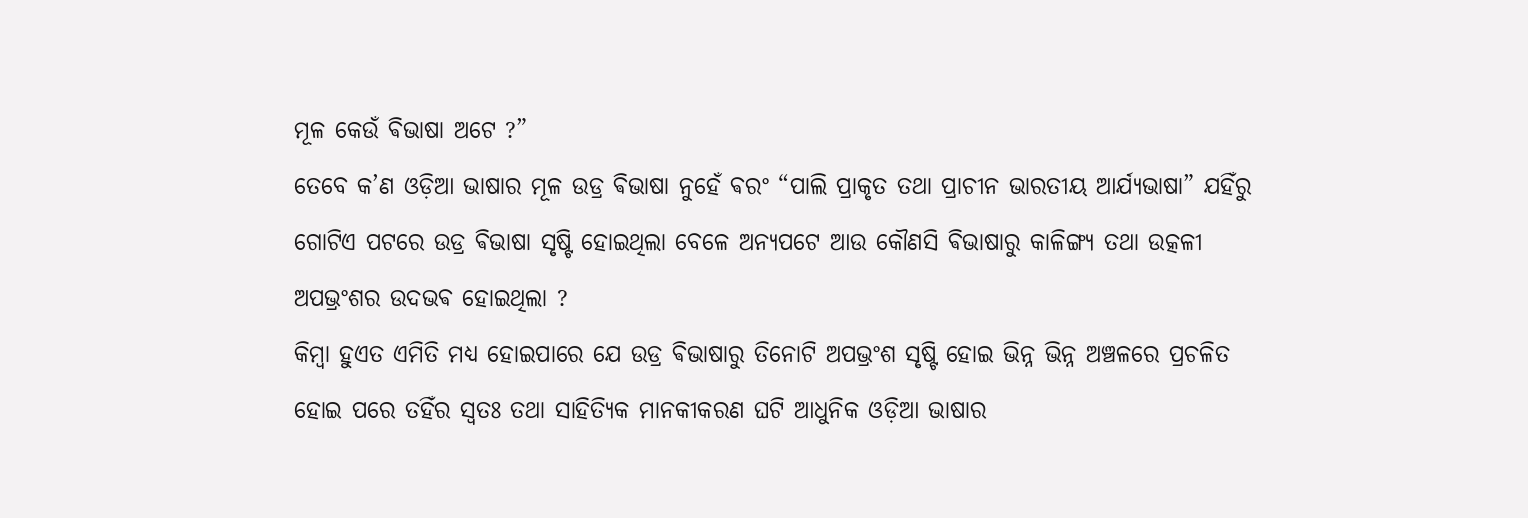ମୂଳ କେଉଁ ଵିଭାଷା ଅଟେ ?”
ତେବେ କ’ଣ ଓଡ଼ିଆ ଭାଷାର ମୂଳ ଉଡ୍ର ଵିଭାଷା ନୁହେଁ ଵରଂ “ପାଲି ପ୍ରାକୃତ ତଥା ପ୍ରାଚୀନ ଭାରତୀୟ ଆର୍ଯ୍ୟଭାଷା” ଯହିଁରୁ ଗୋଟିଏ ପଟରେ ଉଡ୍ର ଵିଭାଷା ସୃଷ୍ଟି ହୋଇଥିଲା ବେଳେ ଅନ୍ୟପଟେ ଆଉ କୌଣସି ଵିଭାଷାରୁ କାଳିଙ୍ଗ୍ୟ ତଥା ଉତ୍କଳୀ ଅପଭ୍ରଂଶର ଉଦଭଵ ହୋଇଥିଲା ?
କିମ୍ବା ହୁଏତ ଏମିତି ମଧ୍ଯ ହୋଇପାରେ ଯେ ଉଡ୍ର ଵିଭାଷାରୁ ତିନୋଟି ଅପଭ୍ରଂଶ ସୃଷ୍ଟି ହୋଇ ଭିନ୍ନ ଭିନ୍ନ ଅଞ୍ଚଳରେ ପ୍ରଚଳିତ ହୋଇ ପରେ ତହିଁର ସ୍ଵତଃ ତଥା ସାହିତ୍ୟିକ ମାନକୀକରଣ ଘଟି ଆଧୁନିକ ଓଡ଼ିଆ ଭାଷାର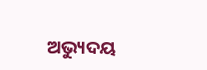ଅଭ୍ୟୁଦୟ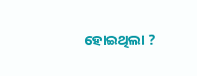ହୋଇଥିଲା ?